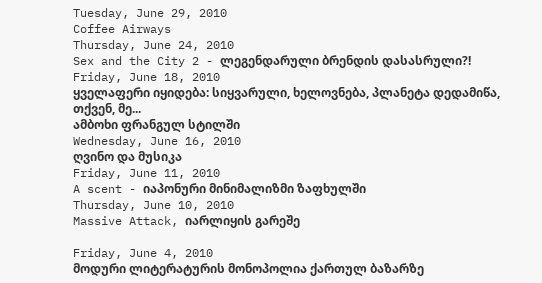Tuesday, June 29, 2010
Coffee Airways
Thursday, June 24, 2010
Sex and the City 2 - ლეგენდარული ბრენდის დასასრული?!
Friday, June 18, 2010
ყველაფერი იყიდება: სიყვარული, ხელოვნება, პლანეტა დედამიწა, თქვენ, მე...
ამბოხი ფრანგულ სტილში
Wednesday, June 16, 2010
ღვინო და მუსიკა
Friday, June 11, 2010
A scent - იაპონური მინიმალიზმი ზაფხულში
Thursday, June 10, 2010
Massive Attack, იარლიყის გარეშე

Friday, June 4, 2010
მოდური ლიტერატურის მონოპოლია ქართულ ბაზარზე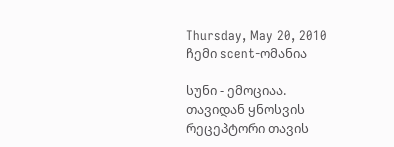Thursday, May 20, 2010
ჩემი scent-ომანია

სუნი - ემოციაა.
თავიდან ყნოსვის რეცეპტორი თავის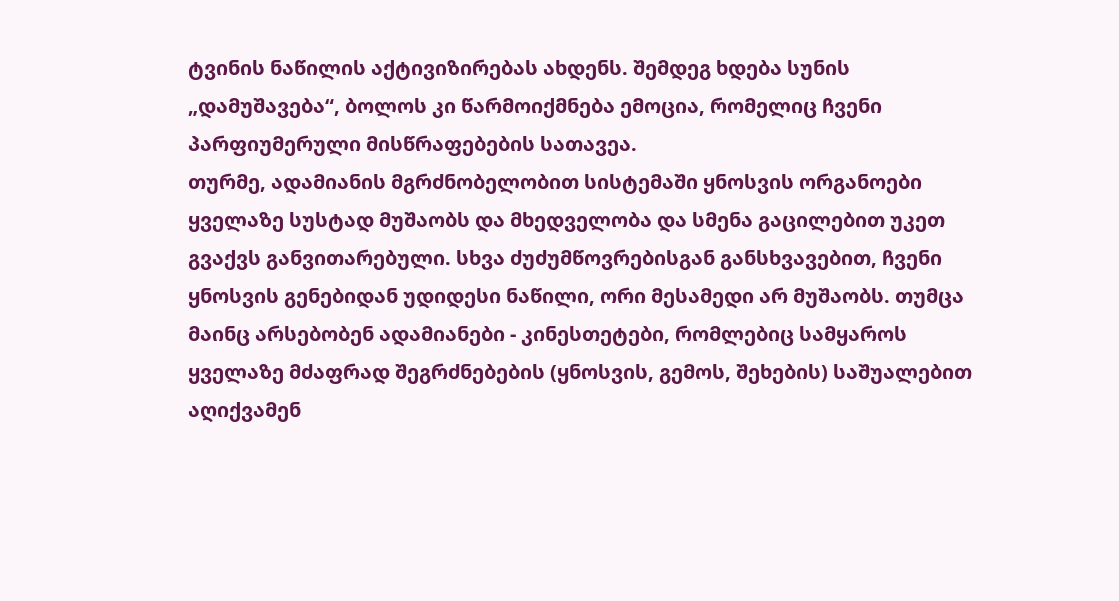ტვინის ნაწილის აქტივიზირებას ახდენს. შემდეგ ხდება სუნის „დამუშავება“, ბოლოს კი წარმოიქმნება ემოცია, რომელიც ჩვენი პარფიუმერული მისწრაფებების სათავეა.
თურმე, ადამიანის მგრძნობელობით სისტემაში ყნოსვის ორგანოები ყველაზე სუსტად მუშაობს და მხედველობა და სმენა გაცილებით უკეთ გვაქვს განვითარებული. სხვა ძუძუმწოვრებისგან განსხვავებით, ჩვენი ყნოსვის გენებიდან უდიდესი ნაწილი, ორი მესამედი არ მუშაობს. თუმცა მაინც არსებობენ ადამიანები - კინესთეტები, რომლებიც სამყაროს ყველაზე მძაფრად შეგრძნებების (ყნოსვის, გემოს, შეხების) საშუალებით აღიქვამენ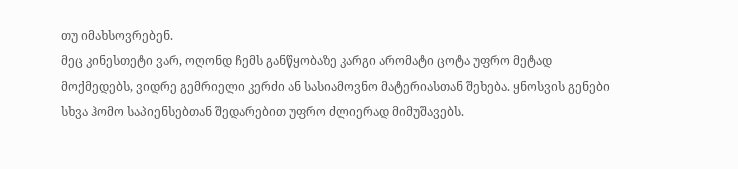თუ იმახსოვრებენ.
მეც კინესთეტი ვარ, ოღონდ ჩემს განწყობაზე კარგი არომატი ცოტა უფრო მეტად მოქმედებს, ვიდრე გემრიელი კერძი ან სასიამოვნო მატერიასთან შეხება. ყნოსვის გენები სხვა ჰომო საპიენსებთან შედარებით უფრო ძლიერად მიმუშავებს.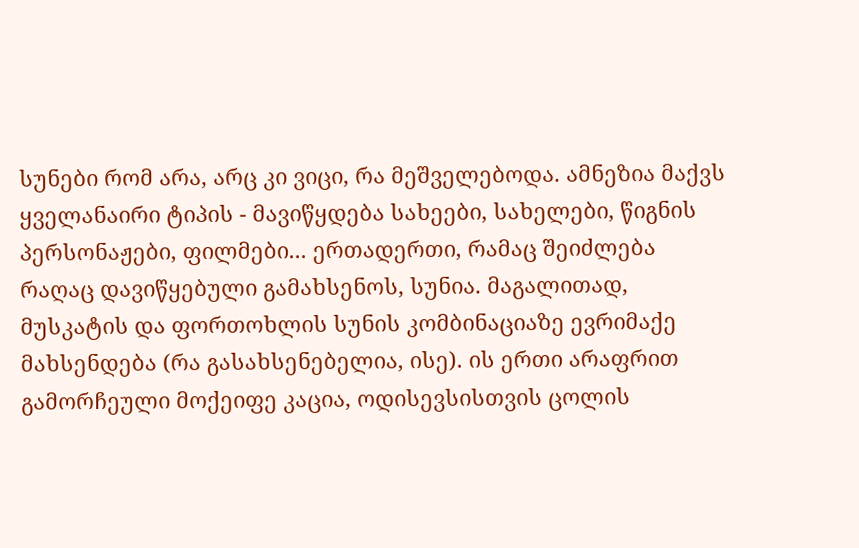სუნები რომ არა, არც კი ვიცი, რა მეშველებოდა. ამნეზია მაქვს ყველანაირი ტიპის - მავიწყდება სახეები, სახელები, წიგნის პერსონაჟები, ფილმები... ერთადერთი, რამაც შეიძლება რაღაც დავიწყებული გამახსენოს, სუნია. მაგალითად, მუსკატის და ფორთოხლის სუნის კომბინაციაზე ევრიმაქე მახსენდება (რა გასახსენებელია, ისე). ის ერთი არაფრით გამორჩეული მოქეიფე კაცია, ოდისევსისთვის ცოლის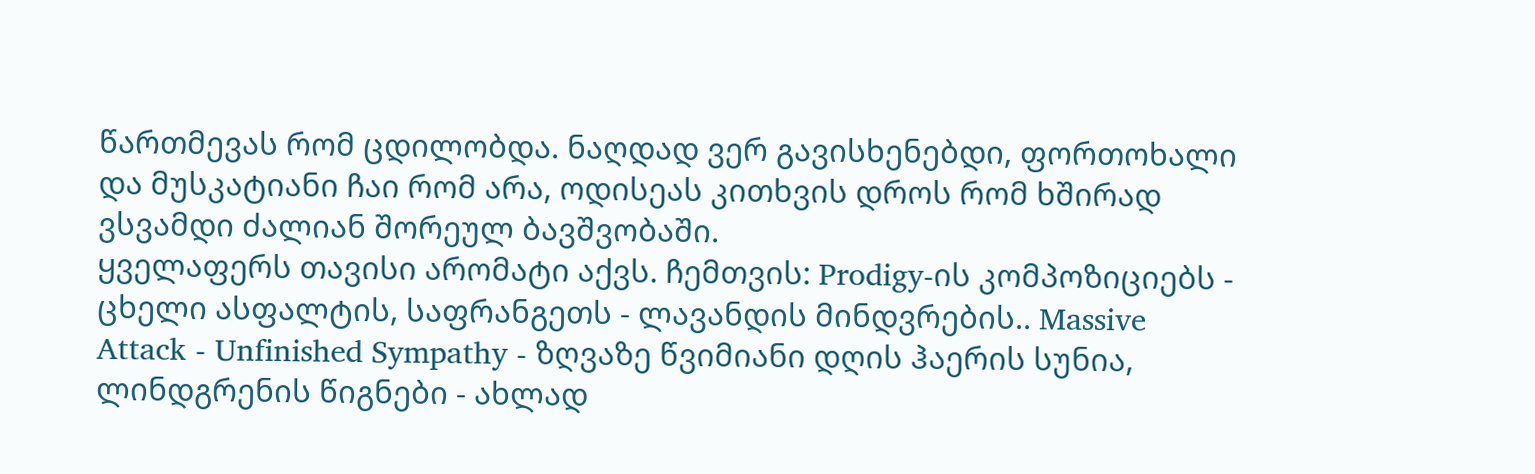წართმევას რომ ცდილობდა. ნაღდად ვერ გავისხენებდი, ფორთოხალი და მუსკატიანი ჩაი რომ არა, ოდისეას კითხვის დროს რომ ხშირად ვსვამდი ძალიან შორეულ ბავშვობაში.
ყველაფერს თავისი არომატი აქვს. ჩემთვის: Prodigy-ის კომპოზიციებს - ცხელი ასფალტის, საფრანგეთს - ლავანდის მინდვრების.. Massive Attack - Unfinished Sympathy - ზღვაზე წვიმიანი დღის ჰაერის სუნია, ლინდგრენის წიგნები - ახლად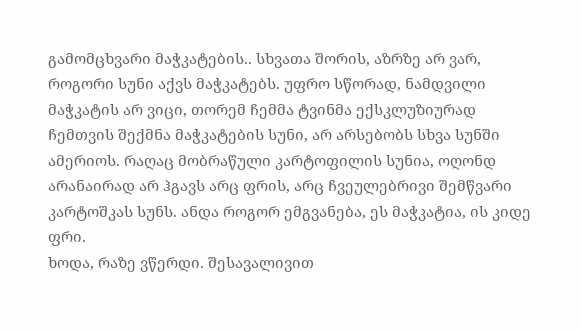გამომცხვარი მაჭკატების.. სხვათა შორის, აზრზე არ ვარ, როგორი სუნი აქვს მაჭკატებს. უფრო სწორად, ნამდვილი მაჭკატის არ ვიცი, თორემ ჩემმა ტვინმა ექსკლუზიურად ჩემთვის შექმნა მაჭკატების სუნი, არ არსებობს სხვა სუნში ამერიოს. რაღაც მობრაწული კარტოფილის სუნია, ოღონდ არანაირად არ ჰგავს არც ფრის, არც ჩვეულებრივი შემწვარი კარტოშკას სუნს. ანდა როგორ ემგვანება, ეს მაჭკატია, ის კიდე ფრი.
ხოდა, რაზე ვწერდი. შესავალივით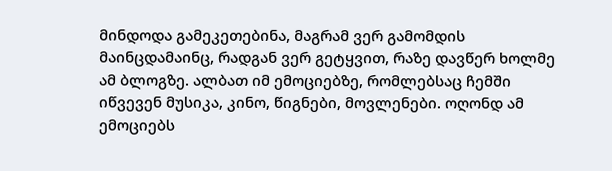მინდოდა გამეკეთებინა, მაგრამ ვერ გამომდის მაინცდამაინც, რადგან ვერ გეტყვით, რაზე დავწერ ხოლმე ამ ბლოგზე. ალბათ იმ ემოციებზე, რომლებსაც ჩემში იწვევენ მუსიკა, კინო, წიგნები, მოვლენები. ოღონდ ამ ემოციებს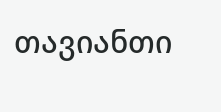თავიანთი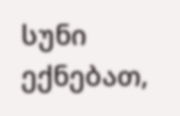სუნი ექნებათ,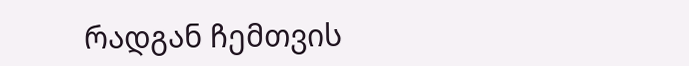რადგან ჩემთვის